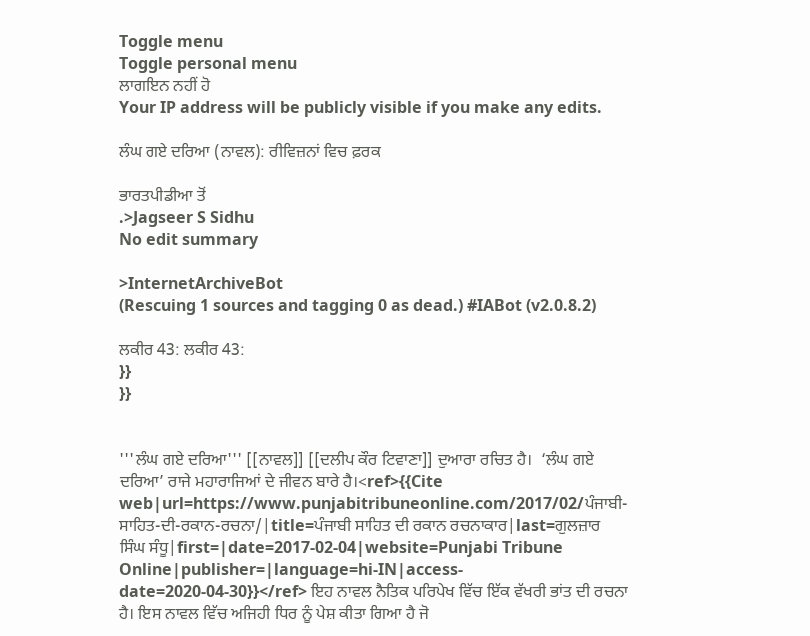Toggle menu
Toggle personal menu
ਲਾਗਇਨ ਨਹੀਂ ਹੋ
Your IP address will be publicly visible if you make any edits.

ਲੰਘ ਗਏ ਦਰਿਆ (ਨਾਵਲ‌): ਰੀਵਿਜ਼ਨਾਂ ਵਿਚ ਫ਼ਰਕ

ਭਾਰਤਪੀਡੀਆ ਤੋਂ
.>Jagseer S Sidhu
No edit summary

>InternetArchiveBot
(Rescuing 1 sources and tagging 0 as dead.) #IABot (v2.0.8.2)

ਲਕੀਰ 43: ਲਕੀਰ 43:
}}
}}


'''ਲੰਘ ਗਏ ਦਰਿਆ''' [[ਨਾਵਲ]] [[ਦਲੀਪ ਕੌਰ ਟਿਵਾਣਾ]] ਦੁਆਰਾ ਰਚਿਤ ਹੈ।  ‘ਲੰਘ ਗਏ ਦਰਿਆ’ ਰਾਜੇ ਮਹਾਰਾਜਿਆਂ ਦੇ ਜੀਵਨ ਬਾਰੇ ਹੈ।<ref>{{Cite web|url=https://www.punjabitribuneonline.com/2017/02/ਪੰਜਾਬੀ-ਸਾਹਿਤ-ਦੀ-ਰਕਾਨ-ਰਚਨਾ/|title=ਪੰਜਾਬੀ ਸਾਹਿਤ ਦੀ ਰਕਾਨ ਰਚਨਾਕਾਰ|last=ਗੁਲਜ਼ਾਰ ਸਿੰਘ ਸੰਧੂ|first=|date=2017-02-04|website=Punjabi Tribune Online|publisher=|language=hi-IN|access-date=2020-04-30}}</ref> ਇਹ ਨਾਵਲ ਨੈਤਿਕ ਪਰਿਪੇਖ ਵਿੱਚ ਇੱਕ ਵੱਖਰੀ ਭਾਂਤ ਦੀ ਰਚਨਾ ਹੈ। ਇਸ ਨਾਵਲ ਵਿੱਚ ਅਜਿਹੀ ਧਿਰ ਨੂੰ ਪੇਸ਼ ਕੀਤਾ ਗਿਆ ਹੈ ਜੋ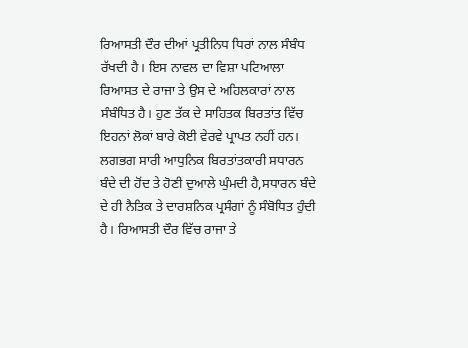ਰਿਆਸਤੀ ਦੌਰ ਦੀਆਂ ਪ੍ਰਤੀਨਿਧ ਧਿਰਾਂ ਨਾਲ ਸੰਬੰਧ ਰੱਖਦੀ ਹੈ। ਇਸ ਨਾਵਲ ਦਾ ਵਿਸ਼ਾ ਪਟਿਆਲਾ ਰਿਆਸਤ ਦੇ ਰਾਜਾ ਤੇ ਉਸ ਦੇ ਅਹਿਲਕਾਰਾਂ ਨਾਲ ਸੰਬੰਧਿਤ ਹੈ। ਹੁਣ ਤੱਕ ਦੇ ਸਾਹਿਤਕ ਬਿਰਤਾਂਤ ਵਿੱਚ ਇਹਨਾਂ ਲੋਕਾਂ ਬਾਰੇ ਕੋਈ ਵੇਰਵੇ ਪ੍ਰਾਪਤ ਨਹੀਂ ਹਨ। ਲਗਭਗ‌ ਸਾਰੀ‌ ਆਧੁਨਿਕ ਬਿਰਤਾਂਤਕਾਰੀ ਸਧਾਰਨ ਬੰਦੇ ਦੀ ਹੋਂਦ ਤੇ ਹੋਣੀ ਦੁਆਲੇ ਘੁੰਮਦੀ‌ ਹੈ,ਸਧਾਰਨ ਬੰਦੇ ਦੇ ਹੀ‌ ਨੈਤਿਕ ਤੇ ਦਾਰਸ਼ਨਿਕ ਪ੍ਰਸੰਗਾਂ ਨੂੰ ਸੰਬੋਧਿਤ ਹੁੰਦੀ ਹੈ। ਰਿਆਸਤੀ ਦੌਰ ਵਿੱਚ ਰਾਜਾ ਤੇ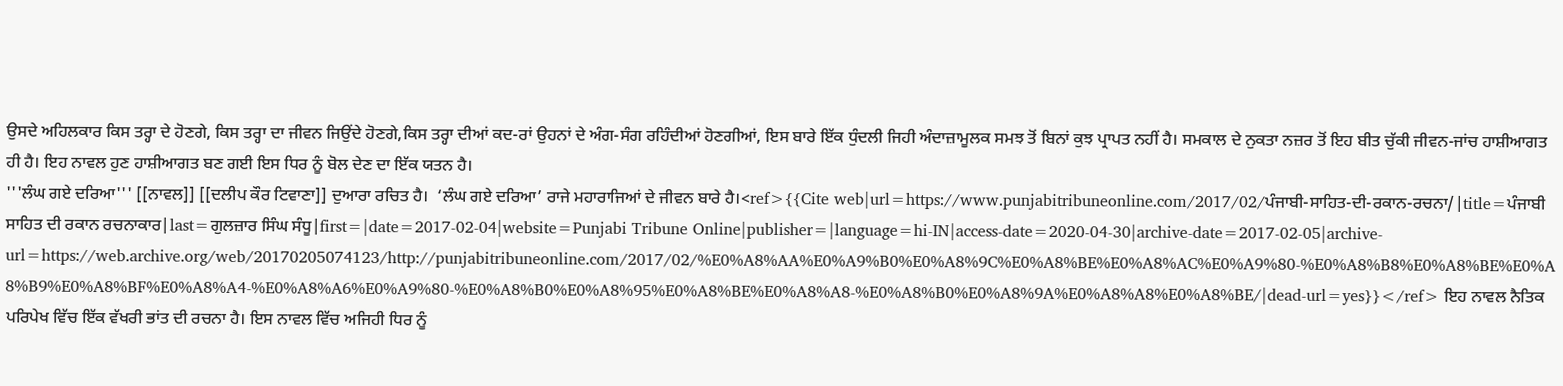ਉਸਦੇ ਅਹਿਲਕਾਰ ਕਿਸ ਤਰ੍ਹਾ ਦੇ ਹੋਣਗੇ, ਕਿਸ ਤਰ੍ਹਾ ਦਾ ਜੀਵਨ ਜਿਉਂਦੇ ਹੋਣਗੇ,ਕਿਸ ਤਰ੍ਹਾ ਦੀਆਂ ਕਦ-ਰਾਂ ਉਹਨਾਂ ਦੇ ਅੰਗ-ਸੰਗ ਰਹਿੰਦੀਆਂ ਹੋਣਗੀਆਂ, ਇਸ ਬਾਰੇ ਇੱਕ ਧੁੰਦਲੀ ਜਿਹੀ ਅੰਦਾਜ਼ਾਮੂਲਕ ਸਮਝ ਤੋਂ ਬਿਨਾਂ ਕੁਝ ਪ੍ਰਾਪਤ ਨਹੀਂ ਹੈ। ਸਮਕਾਲ ਦੇ ਨੁਕਤਾ ਨਜ਼ਰ ਤੋਂ ਇਹ ਬੀਤ ਚੁੱਕੀ ਜੀਵਨ-ਜਾਂਚ ਹਾਸ਼ੀਆਗਤ ਹੀ ਹੈ। ਇਹ ਨਾਵਲ ਹੁਣ ਹਾਸ਼ੀਆਗਤ ਬਣ ਗਈ ਇਸ ਧਿਰ ਨੂੰ ਬੋਲ ਦੇਣ ਦਾ ਇੱਕ ਯਤਨ ਹੈ।
'''ਲੰਘ ਗਏ ਦਰਿਆ''' [[ਨਾਵਲ]] [[ਦਲੀਪ ਕੌਰ ਟਿਵਾਣਾ]] ਦੁਆਰਾ ਰਚਿਤ ਹੈ।  ‘ਲੰਘ ਗਏ ਦਰਿਆ’ ਰਾਜੇ ਮਹਾਰਾਜਿਆਂ ਦੇ ਜੀਵਨ ਬਾਰੇ ਹੈ।<ref>{{Cite web|url=https://www.punjabitribuneonline.com/2017/02/ਪੰਜਾਬੀ-ਸਾਹਿਤ-ਦੀ-ਰਕਾਨ-ਰਚਨਾ/|title=ਪੰਜਾਬੀ ਸਾਹਿਤ ਦੀ ਰਕਾਨ ਰਚਨਾਕਾਰ|last=ਗੁਲਜ਼ਾਰ ਸਿੰਘ ਸੰਧੂ|first=|date=2017-02-04|website=Punjabi Tribune Online|publisher=|language=hi-IN|access-date=2020-04-30|archive-date=2017-02-05|archive-url=https://web.archive.org/web/20170205074123/http://punjabitribuneonline.com/2017/02/%E0%A8%AA%E0%A9%B0%E0%A8%9C%E0%A8%BE%E0%A8%AC%E0%A9%80-%E0%A8%B8%E0%A8%BE%E0%A8%B9%E0%A8%BF%E0%A8%A4-%E0%A8%A6%E0%A9%80-%E0%A8%B0%E0%A8%95%E0%A8%BE%E0%A8%A8-%E0%A8%B0%E0%A8%9A%E0%A8%A8%E0%A8%BE/|dead-url=yes}}</ref> ਇਹ ਨਾਵਲ ਨੈਤਿਕ ਪਰਿਪੇਖ ਵਿੱਚ ਇੱਕ ਵੱਖਰੀ ਭਾਂਤ ਦੀ ਰਚਨਾ ਹੈ। ਇਸ ਨਾਵਲ ਵਿੱਚ ਅਜਿਹੀ ਧਿਰ ਨੂੰ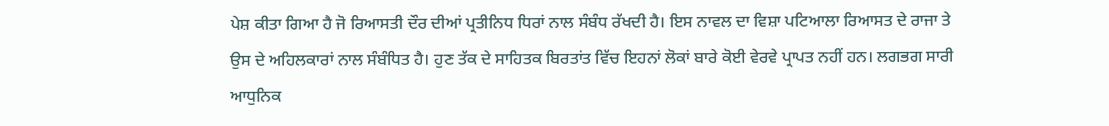ਪੇਸ਼ ਕੀਤਾ ਗਿਆ ਹੈ ਜੋ ਰਿਆਸਤੀ ਦੌਰ ਦੀਆਂ ਪ੍ਰਤੀਨਿਧ ਧਿਰਾਂ ਨਾਲ ਸੰਬੰਧ ਰੱਖਦੀ ਹੈ। ਇਸ ਨਾਵਲ ਦਾ ਵਿਸ਼ਾ ਪਟਿਆਲਾ ਰਿਆਸਤ ਦੇ ਰਾਜਾ ਤੇ ਉਸ ਦੇ ਅਹਿਲਕਾਰਾਂ ਨਾਲ ਸੰਬੰਧਿਤ ਹੈ। ਹੁਣ ਤੱਕ ਦੇ ਸਾਹਿਤਕ ਬਿਰਤਾਂਤ ਵਿੱਚ ਇਹਨਾਂ ਲੋਕਾਂ ਬਾਰੇ ਕੋਈ ਵੇਰਵੇ ਪ੍ਰਾਪਤ ਨਹੀਂ ਹਨ। ਲਗਭਗ‌ ਸਾਰੀ‌ ਆਧੁਨਿਕ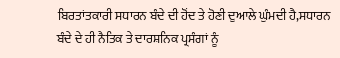ਬਿਰਤਾਂਤਕਾਰੀ ਸਧਾਰਨ ਬੰਦੇ ਦੀ ਹੋਂਦ ਤੇ ਹੋਣੀ ਦੁਆਲੇ ਘੁੰਮਦੀ‌ ਹੈ,ਸਧਾਰਨ ਬੰਦੇ ਦੇ ਹੀ‌ ਨੈਤਿਕ ਤੇ ਦਾਰਸ਼ਨਿਕ ਪ੍ਰਸੰਗਾਂ ਨੂੰ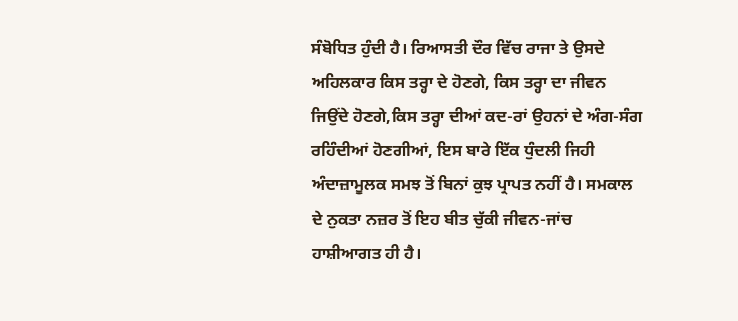ਸੰਬੋਧਿਤ ਹੁੰਦੀ ਹੈ। ਰਿਆਸਤੀ ਦੌਰ ਵਿੱਚ ਰਾਜਾ ਤੇ ਉਸਦੇ ਅਹਿਲਕਾਰ ਕਿਸ ਤਰ੍ਹਾ ਦੇ ਹੋਣਗੇ, ਕਿਸ ਤਰ੍ਹਾ ਦਾ ਜੀਵਨ ਜਿਉਂਦੇ ਹੋਣਗੇ,ਕਿਸ ਤਰ੍ਹਾ ਦੀਆਂ ਕਦ-ਰਾਂ ਉਹਨਾਂ ਦੇ ਅੰਗ-ਸੰਗ ਰਹਿੰਦੀਆਂ ਹੋਣਗੀਆਂ, ਇਸ ਬਾਰੇ ਇੱਕ ਧੁੰਦਲੀ ਜਿਹੀ ਅੰਦਾਜ਼ਾਮੂਲਕ ਸਮਝ ਤੋਂ ਬਿਨਾਂ ਕੁਝ ਪ੍ਰਾਪਤ ਨਹੀਂ ਹੈ। ਸਮਕਾਲ ਦੇ ਨੁਕਤਾ ਨਜ਼ਰ ਤੋਂ ਇਹ ਬੀਤ ਚੁੱਕੀ ਜੀਵਨ-ਜਾਂਚ ਹਾਸ਼ੀਆਗਤ ਹੀ ਹੈ।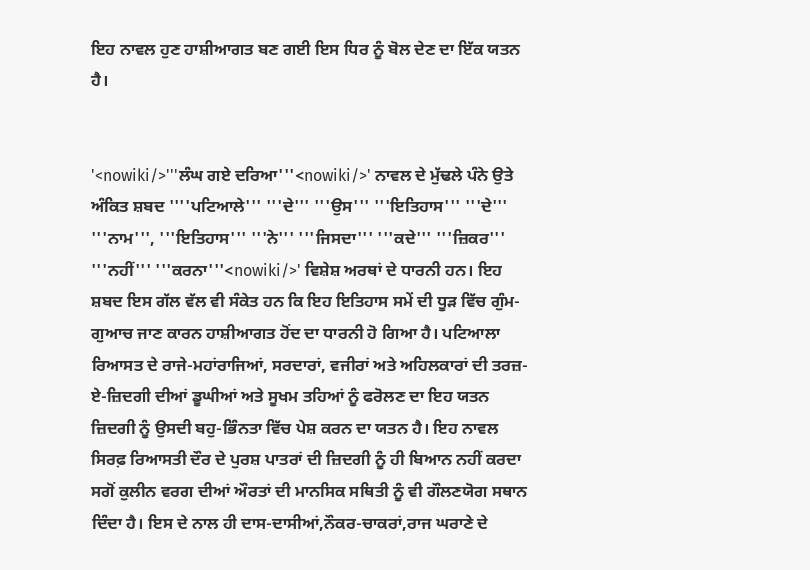ਇਹ ਨਾਵਲ ਹੁਣ ਹਾਸ਼ੀਆਗਤ ਬਣ ਗਈ ਇਸ ਧਿਰ ਨੂੰ ਬੋਲ ਦੇਣ ਦਾ ਇੱਕ ਯਤਨ ਹੈ।


'<nowiki/>'''ਲੰਘ ਗਏ ਦਰਿਆ'''<nowiki/>' ਨਾਵਲ ਦੇ ਮੁੱਢਲੇ ਪੰਨੇ ਉਤੇ ਅੰਕਿਤ ਸ਼ਬਦ ''''ਪਟਿਆਲੇ''' '''ਦੇ''' '''ਉਸ''' '''ਇਤਿਹਾਸ''' '''ਦੇ''' '''ਨਾਮ''', '''ਇਤਿਹਾਸ''' '''ਨੇ''' '''ਜਿਸਦਾ''' '''ਕਦੇ''' '''ਜ਼ਿਕਰ''' '''ਨਹੀਂ''' '''ਕਰਨਾ'''<nowiki/>' ਵਿਸ਼ੇਸ਼ ਅਰਥਾਂ ਦੇ ਧਾਰਨੀ ਹਨ। ਇਹ ਸ਼ਬਦ ਇਸ ਗੱਲ ਵੱਲ ਵੀ ਸੰਕੇਤ ਹਨ ਕਿ ਇਹ ਇਤਿਹਾਸ ਸਮੇਂ ਦੀ ਧੂੜ ਵਿੱਚ ਗੁੰਮ-ਗੁਆਚ ਜਾਣ ਕਾਰਨ ਹਾਸ਼ੀਆਗਤ ਹੋਂਦ ਦਾ ਧਾਰਨੀ ਹੋ ਗਿਆ ਹੈ। ਪਟਿਆਲਾ ਰਿਆਸਤ ਦੇ ਰਾਜੇ-ਮਹਾਂਰਾਜਿਆਂ, ਸਰਦਾਰਾਂ, ਵਜੀਰਾਂ ਅਤੇ ਅਹਿਲਕਾਰਾਂ ਦੀ ਤਰਜ਼-ਏ-ਜ਼ਿਦਗੀ ਦੀਆਂ ਡੂਘੀਆਂ ਅਤੇ ਸੂਖਮ ਤਹਿਆਂ ਨੂੰ ਫਰੋਲਣ ਦਾ ਇਹ ਯਤਨ ਜ਼ਿਦਗੀ ਨੂੰ ਉਸਦੀ ਬਹੁ-ਭਿੰਨਤਾ ਵਿੱਚ ਪੇਸ਼ ਕਰਨ ਦਾ ਯਤਨ ਹੈ। ਇਹ ਨਾਵਲ ਸਿਰਫ਼ ਰਿਆਸਤੀ ਦੌਰ ਦੇ ਪੁਰਸ਼ ਪਾਤਰਾਂ ਦੀ ਜ਼ਿਦਗੀ ਨੂੰ ਹੀ ਬਿਆਨ ਨਹੀਂ ਕਰਦਾ ਸਗੋਂ ਕੁਲੀਨ ਵਰਗ‌ ਦੀਆਂ ਔਰਤਾਂ ਦੀ ਮਾਨਸਿਕ ਸਥਿਤੀ ਨੂੰ ਵੀ ਗੌਲਣਯੋਗ ਸਥਾਨ ਦਿੰਦਾ ਹੈ। ਇਸ ਦੇ ਨਾਲ ਹੀ ਦਾਸ-ਦਾਸੀਆਂ,ਨੌਕਰ-ਚਾਕਰਾਂ,ਰਾਜ ਘਰਾਣੇ ਦੇ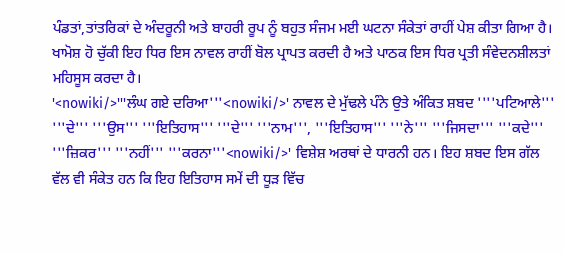ਪੰਡਤਾਂ,ਤਾਂਤਰਿਕਾਂ ਦੇ ਅੰਦਰੂਨੀ ਅਤੇ ਬਾਹਰੀ ਰੂਪ ਨੂੰ ਬਹੁਤ ਸੰਜਮ ਮਈ ਘਟਨਾ ਸੰਕੇਤਾਂ ਰਾਹੀਂ ਪੇਸ਼ ਕੀਤਾ ਗਿਆ ਹੈ। ਖਾਮੋਸ਼ ਹੋ ਚੁੱਕੀ ਇਹ ਧਿਰ ਇਸ ਨਾਵਲ ਰਾਹੀਂ ਬੋਲ ਪ੍ਰਾਪਤ ਕਰਦੀ ਹੈ ਅਤੇ ਪਾਠਕ ਇਸ ਧਿਰ ਪ੍ਰਤੀ ਸੰਵੇਦਨਸ਼ੀਲਤਾਂ ਮਹਿਸੂਸ ਕਰਦਾ ਹੈ।
'<nowiki/>'''ਲੰਘ ਗਏ ਦਰਿਆ'''<nowiki/>' ਨਾਵਲ ਦੇ ਮੁੱਢਲੇ ਪੰਨੇ ਉਤੇ ਅੰਕਿਤ ਸ਼ਬਦ ''''ਪਟਿਆਲੇ''' '''ਦੇ''' '''ਉਸ''' '''ਇਤਿਹਾਸ''' '''ਦੇ''' '''ਨਾਮ''', '''ਇਤਿਹਾਸ''' '''ਨੇ''' '''ਜਿਸਦਾ''' '''ਕਦੇ''' '''ਜ਼ਿਕਰ''' '''ਨਹੀਂ''' '''ਕਰਨਾ'''<nowiki/>' ਵਿਸ਼ੇਸ਼ ਅਰਥਾਂ ਦੇ ਧਾਰਨੀ ਹਨ। ਇਹ ਸ਼ਬਦ ਇਸ ਗੱਲ ਵੱਲ ਵੀ ਸੰਕੇਤ ਹਨ ਕਿ ਇਹ ਇਤਿਹਾਸ ਸਮੇਂ ਦੀ ਧੂੜ ਵਿੱਚ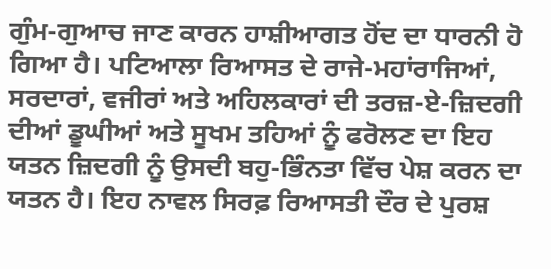ਗੁੰਮ-ਗੁਆਚ ਜਾਣ ਕਾਰਨ ਹਾਸ਼ੀਆਗਤ ਹੋਂਦ ਦਾ ਧਾਰਨੀ ਹੋ ਗਿਆ ਹੈ। ਪਟਿਆਲਾ ਰਿਆਸਤ ਦੇ ਰਾਜੇ-ਮਹਾਂਰਾਜਿਆਂ, ਸਰਦਾਰਾਂ, ਵਜੀਰਾਂ ਅਤੇ ਅਹਿਲਕਾਰਾਂ ਦੀ ਤਰਜ਼-ਏ-ਜ਼ਿਦਗੀ ਦੀਆਂ ਡੂਘੀਆਂ ਅਤੇ ਸੂਖਮ ਤਹਿਆਂ ਨੂੰ ਫਰੋਲਣ ਦਾ ਇਹ ਯਤਨ ਜ਼ਿਦਗੀ ਨੂੰ ਉਸਦੀ ਬਹੁ-ਭਿੰਨਤਾ ਵਿੱਚ ਪੇਸ਼ ਕਰਨ ਦਾ ਯਤਨ ਹੈ। ਇਹ ਨਾਵਲ ਸਿਰਫ਼ ਰਿਆਸਤੀ ਦੌਰ ਦੇ ਪੁਰਸ਼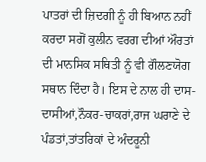ਪਾਤਰਾਂ ਦੀ ਜ਼ਿਦਗੀ ਨੂੰ ਹੀ ਬਿਆਨ ਨਹੀਂ ਕਰਦਾ ਸਗੋਂ ਕੁਲੀਨ ਵਰਗ‌ ਦੀਆਂ ਔਰਤਾਂ ਦੀ ਮਾਨਸਿਕ ਸਥਿਤੀ ਨੂੰ ਵੀ ਗੌਲਣਯੋਗ ਸਥਾਨ ਦਿੰਦਾ ਹੈ। ਇਸ ਦੇ ਨਾਲ ਹੀ ਦਾਸ-ਦਾਸੀਆਂ,ਨੌਕਰ-ਚਾਕਰਾਂ,ਰਾਜ ਘਰਾਣੇ ਦੇ ਪੰਡਤਾਂ,ਤਾਂਤਰਿਕਾਂ ਦੇ ਅੰਦਰੂਨੀ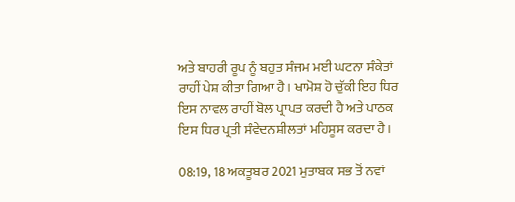ਅਤੇ ਬਾਹਰੀ ਰੂਪ ਨੂੰ ਬਹੁਤ ਸੰਜਮ ਮਈ ਘਟਨਾ ਸੰਕੇਤਾਂ ਰਾਹੀਂ ਪੇਸ਼ ਕੀਤਾ ਗਿਆ ਹੈ। ਖਾਮੋਸ਼ ਹੋ ਚੁੱਕੀ ਇਹ ਧਿਰ ਇਸ ਨਾਵਲ ਰਾਹੀਂ ਬੋਲ ਪ੍ਰਾਪਤ ਕਰਦੀ ਹੈ ਅਤੇ ਪਾਠਕ ਇਸ ਧਿਰ ਪ੍ਰਤੀ ਸੰਵੇਦਨਸ਼ੀਲਤਾਂ ਮਹਿਸੂਸ ਕਰਦਾ ਹੈ।

08:19, 18 ਅਕਤੂਬਰ 2021 ਮੁਤਾਬਕ ਸਭ ਤੋਂ ਨਵਾਂ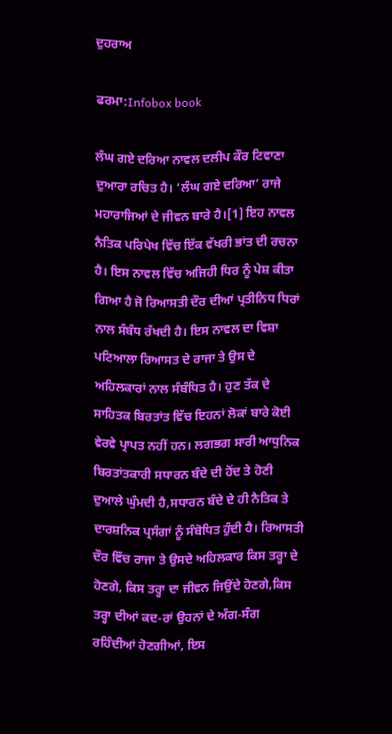ਦੁਹਰਾਅ

ਫਰਮਾ:Infobox book

ਲੰਘ ਗਏ ਦਰਿਆ ਨਾਵਲ ਦਲੀਪ ਕੌਰ ਟਿਵਾਣਾ ਦੁਆਰਾ ਰਚਿਤ ਹੈ। ‘ਲੰਘ ਗਏ ਦਰਿਆ’ ਰਾਜੇ ਮਹਾਰਾਜਿਆਂ ਦੇ ਜੀਵਨ ਬਾਰੇ ਹੈ।[1] ਇਹ ਨਾਵਲ ਨੈਤਿਕ ਪਰਿਪੇਖ ਵਿੱਚ ਇੱਕ ਵੱਖਰੀ ਭਾਂਤ ਦੀ ਰਚਨਾ ਹੈ। ਇਸ ਨਾਵਲ ਵਿੱਚ ਅਜਿਹੀ ਧਿਰ ਨੂੰ ਪੇਸ਼ ਕੀਤਾ ਗਿਆ ਹੈ ਜੋ ਰਿਆਸਤੀ ਦੌਰ ਦੀਆਂ ਪ੍ਰਤੀਨਿਧ ਧਿਰਾਂ ਨਾਲ ਸੰਬੰਧ ਰੱਖਦੀ ਹੈ। ਇਸ ਨਾਵਲ ਦਾ ਵਿਸ਼ਾ ਪਟਿਆਲਾ ਰਿਆਸਤ ਦੇ ਰਾਜਾ ਤੇ ਉਸ ਦੇ ਅਹਿਲਕਾਰਾਂ ਨਾਲ ਸੰਬੰਧਿਤ ਹੈ। ਹੁਣ ਤੱਕ ਦੇ ਸਾਹਿਤਕ ਬਿਰਤਾਂਤ ਵਿੱਚ ਇਹਨਾਂ ਲੋਕਾਂ ਬਾਰੇ ਕੋਈ ਵੇਰਵੇ ਪ੍ਰਾਪਤ ਨਹੀਂ ਹਨ। ਲਗਭਗ‌ ਸਾਰੀ‌ ਆਧੁਨਿਕ ਬਿਰਤਾਂਤਕਾਰੀ ਸਧਾਰਨ ਬੰਦੇ ਦੀ ਹੋਂਦ ਤੇ ਹੋਣੀ ਦੁਆਲੇ ਘੁੰਮਦੀ‌ ਹੈ,ਸਧਾਰਨ ਬੰਦੇ ਦੇ ਹੀ‌ ਨੈਤਿਕ ਤੇ ਦਾਰਸ਼ਨਿਕ ਪ੍ਰਸੰਗਾਂ ਨੂੰ ਸੰਬੋਧਿਤ ਹੁੰਦੀ ਹੈ। ਰਿਆਸਤੀ ਦੌਰ ਵਿੱਚ ਰਾਜਾ ਤੇ ਉਸਦੇ ਅਹਿਲਕਾਰ ਕਿਸ ਤਰ੍ਹਾ ਦੇ ਹੋਣਗੇ, ਕਿਸ ਤਰ੍ਹਾ ਦਾ ਜੀਵਨ ਜਿਉਂਦੇ ਹੋਣਗੇ,ਕਿਸ ਤਰ੍ਹਾ ਦੀਆਂ ਕਦ-ਰਾਂ ਉਹਨਾਂ ਦੇ ਅੰਗ-ਸੰਗ ਰਹਿੰਦੀਆਂ ਹੋਣਗੀਆਂ, ਇਸ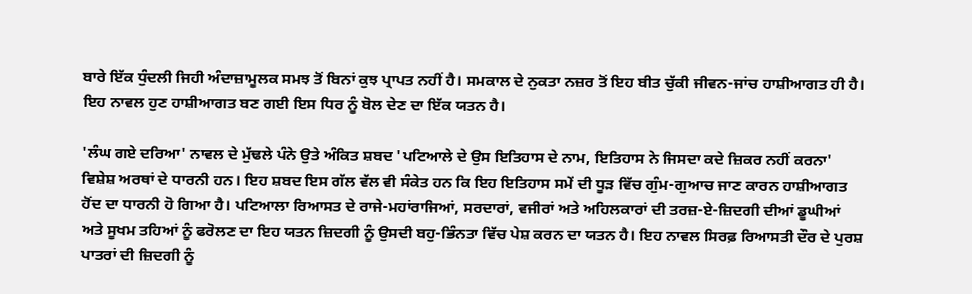ਬਾਰੇ ਇੱਕ ਧੁੰਦਲੀ ਜਿਹੀ ਅੰਦਾਜ਼ਾਮੂਲਕ ਸਮਝ ਤੋਂ ਬਿਨਾਂ ਕੁਝ ਪ੍ਰਾਪਤ ਨਹੀਂ ਹੈ। ਸਮਕਾਲ ਦੇ ਨੁਕਤਾ ਨਜ਼ਰ ਤੋਂ ਇਹ ਬੀਤ ਚੁੱਕੀ ਜੀਵਨ-ਜਾਂਚ ਹਾਸ਼ੀਆਗਤ ਹੀ ਹੈ। ਇਹ ਨਾਵਲ ਹੁਣ ਹਾਸ਼ੀਆਗਤ ਬਣ ਗਈ ਇਸ ਧਿਰ ਨੂੰ ਬੋਲ ਦੇਣ ਦਾ ਇੱਕ ਯਤਨ ਹੈ।

'ਲੰਘ ਗਏ ਦਰਿਆ' ਨਾਵਲ ਦੇ ਮੁੱਢਲੇ ਪੰਨੇ ਉਤੇ ਅੰਕਿਤ ਸ਼ਬਦ 'ਪਟਿਆਲੇ ਦੇ ਉਸ ਇਤਿਹਾਸ ਦੇ ਨਾਮ, ਇਤਿਹਾਸ ਨੇ ਜਿਸਦਾ ਕਦੇ ਜ਼ਿਕਰ ਨਹੀਂ ਕਰਨਾ' ਵਿਸ਼ੇਸ਼ ਅਰਥਾਂ ਦੇ ਧਾਰਨੀ ਹਨ। ਇਹ ਸ਼ਬਦ ਇਸ ਗੱਲ ਵੱਲ ਵੀ ਸੰਕੇਤ ਹਨ ਕਿ ਇਹ ਇਤਿਹਾਸ ਸਮੇਂ ਦੀ ਧੂੜ ਵਿੱਚ ਗੁੰਮ-ਗੁਆਚ ਜਾਣ ਕਾਰਨ ਹਾਸ਼ੀਆਗਤ ਹੋਂਦ ਦਾ ਧਾਰਨੀ ਹੋ ਗਿਆ ਹੈ। ਪਟਿਆਲਾ ਰਿਆਸਤ ਦੇ ਰਾਜੇ-ਮਹਾਂਰਾਜਿਆਂ, ਸਰਦਾਰਾਂ, ਵਜੀਰਾਂ ਅਤੇ ਅਹਿਲਕਾਰਾਂ ਦੀ ਤਰਜ਼-ਏ-ਜ਼ਿਦਗੀ ਦੀਆਂ ਡੂਘੀਆਂ ਅਤੇ ਸੂਖਮ ਤਹਿਆਂ ਨੂੰ ਫਰੋਲਣ ਦਾ ਇਹ ਯਤਨ ਜ਼ਿਦਗੀ ਨੂੰ ਉਸਦੀ ਬਹੁ-ਭਿੰਨਤਾ ਵਿੱਚ ਪੇਸ਼ ਕਰਨ ਦਾ ਯਤਨ ਹੈ। ਇਹ ਨਾਵਲ ਸਿਰਫ਼ ਰਿਆਸਤੀ ਦੌਰ ਦੇ ਪੁਰਸ਼ ਪਾਤਰਾਂ ਦੀ ਜ਼ਿਦਗੀ ਨੂੰ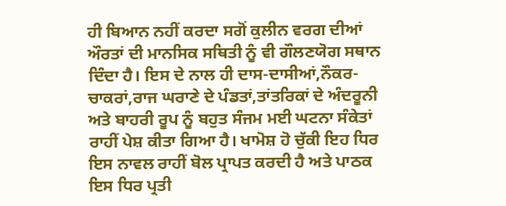ਹੀ ਬਿਆਨ ਨਹੀਂ ਕਰਦਾ ਸਗੋਂ ਕੁਲੀਨ ਵਰਗ‌ ਦੀਆਂ ਔਰਤਾਂ ਦੀ ਮਾਨਸਿਕ ਸਥਿਤੀ ਨੂੰ ਵੀ ਗੌਲਣਯੋਗ ਸਥਾਨ ਦਿੰਦਾ ਹੈ। ਇਸ ਦੇ ਨਾਲ ਹੀ ਦਾਸ-ਦਾਸੀਆਂ,ਨੌਕਰ-ਚਾਕਰਾਂ,ਰਾਜ ਘਰਾਣੇ ਦੇ ਪੰਡਤਾਂ,ਤਾਂਤਰਿਕਾਂ ਦੇ ਅੰਦਰੂਨੀ ਅਤੇ ਬਾਹਰੀ ਰੂਪ ਨੂੰ ਬਹੁਤ ਸੰਜਮ ਮਈ ਘਟਨਾ ਸੰਕੇਤਾਂ ਰਾਹੀਂ ਪੇਸ਼ ਕੀਤਾ ਗਿਆ ਹੈ। ਖਾਮੋਸ਼ ਹੋ ਚੁੱਕੀ ਇਹ ਧਿਰ ਇਸ ਨਾਵਲ ਰਾਹੀਂ ਬੋਲ ਪ੍ਰਾਪਤ ਕਰਦੀ ਹੈ ਅਤੇ ਪਾਠਕ ਇਸ ਧਿਰ ਪ੍ਰਤੀ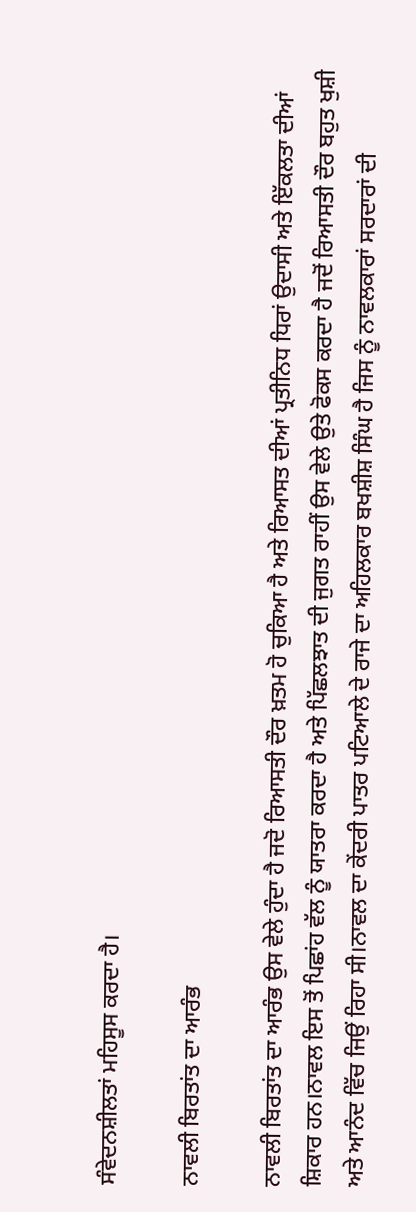ਸੰਵੇਦਨਸ਼ੀਲਤਾਂ ਮਹਿਸੂਸ ਕਰਦਾ ਹੈ।

ਨਾਵਲੀ ਬਿਰਤਾਂਤ ਦਾ ਆਰੰਭ

ਨਾਵਲੀ ਬਿਰਤਾਂਤ ਦਾ ਆਰੰਭ ਉਸ ਵੇਲੇ ਹੁੰਦਾ ਹੈ ਜਦੋ ਰਿਆਸਤੀ ਦੌਰ ਖ਼ਤਮ ਹੋ ਚੁਕਿਆ ਹੈ ਅਤੇ ਰਿਆਸਤ ਦੀਆਂ ਪ੍ਰਤੀਨਿਧ ਧਿਰਾਂ ਉਦਾਸੀ ਅਤੇ ਇੱਕਲਤਾ ਦੀਆਂ ਸ਼ਿਕਾਰ ਹਨ।ਨਾਵਲ ਇਸ ਤੋਂ ਪਿਛਾਂਹ ਵੱਲ ਨੂੰ ਯਾਤਰਾ ਕਰਦਾ ਹੈ ਅਤੇ ਪਿੱਛਲਝਾਤ ਦੀ ਜੁਗਤ ਰਾਹੀਂ ਉਸ ਵੇਲੇ ਉਤੇ ਫੋਕਸ ਕਰਦਾ ਹੈ ਜਦੋਂ ਰਿਆਸਤੀ ਦੌਰ ਬਹੁਤ ਖੁਸ਼ੀ ਅਤੇ ਆਨੰਦ ਵਿੱਚ ਜਿਉਂ ਰਿਹਾ ਸੀ।ਨਾਵਲ ਦਾ ਕੇਂਦਰੀ ਪਾਤਰ ਪਟਿਆਲੇ ਦੇ ਰਾਜੇ ਦਾ ਅਹਿਲਕਾਰ ਬਖਸ਼ੀਸ਼ ਸਿੰਘ ਹੈ ਜਿਸ ਨੂੰ ਨਾਵਲਕਾਰਾਂ ਸਰਦਾਰਾਂ ਦੀ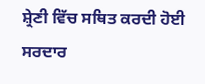ਸ਼੍ਰੇਣੀ ਵਿੱਚ ਸਥਿਤ ਕਰਦੀ ਹੋਈ ਸਰਦਾਰ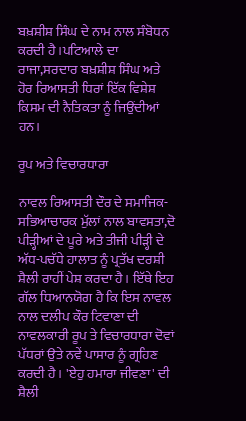ਬਖ਼ਸ਼ੀਸ਼ ਸਿੰਘ ਦੇ ਨਾਮ ਨਾਲ ਸੰਬੋਧਨ ਕਰਦੀ ਹੈ।ਪਟਿਆਲੇ ਦਾ ਰਾਜਾ,ਸਰਦਾਰ ਬਖ਼ਸ਼ੀਸ਼ ਸਿੰਘ ਅਤੇ ਹੋਰ ਰਿਆਸਤੀ ਧਿਰਾਂ ਇੱਕ ਵਿਸ਼ੇਸ਼ ਕਿਸਮ ਦੀ ਨੈਤਿਕਤਾ ਨੂੰ ਜਿਉਂਦੀਆਂ ਹਨ।

ਰੂਪ ਅਤੇ ਵਿਚਾਰਧਾਰਾ

ਨਾਵਲ ਰਿਆਸਤੀ ਦੌਰ ਦੇ ਸਮਾਜਿਕ-ਸਭਿਆਚਾਰਕ ਮੁੱਲਾਂ ਨਾਲ ਬਾਵਸਤਾ,ਦੋ ਪੀੜ੍ਹੀਆਂ ਦੇ ਪੂਰੇ ਅਤੇ ਤੀਜੀ ਪੀੜ੍ਹੀ ਦੇ ਅੱਧ-ਪਚੱਧੇ ਹਾਲਾਤ ਨੂੰ ਪ੍ਰਤੱਖ ਦਰਸ਼ੀ ਸ਼ੈਲੀ ਰਾਹੀਂ ਪੇਸ਼ ਕਰਦਾ ਹੈ। ਇੱਥੇ ਇਹ ਗੱਲ ਧਿਆਨਯੋਗ ਹੈ ਕਿ ਇਸ ਨਾਵਲ ਨਾਲ ਦਲੀਪ ਕੌਰ ਟਿਵਾਣਾ ਦੀ ਨਾਵਲਕਾਰੀ ਰੂਪ ਤੇ ਵਿਚਾਰਧਾਰਾ ਦੋਵਾਂ ਪੱਧਰਾਂ ਉਤੇ ਨਵੇਂ ਪਾਸਾਰ ਨੂੰ ਗ੍ਰਹਿਣ ਕਰਦੀ ਹੈ। 'ਏਹੁ ਹਮਾਰਾ ਜੀਵਣਾ' ਦੀ ਸ਼ੈਲੀ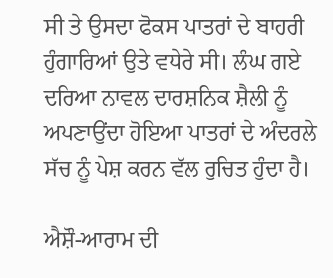ਸੀ ਤੇ ਉਸਦਾ ਫੋਕਸ ਪਾਤਰਾਂ ਦੇ ਬਾਹਰੀ ਹੁੰਗਾਰਿਆਂ ਉਤੇ ਵਧੇਰੇ ਸੀ। ਲੰਘ ਗਏ ਦਰਿਆ ਨਾਵਲ ਦਾਰਸ਼ਨਿਕ ਸ਼ੈਲੀ ਨੂੰ ਅਪਣਾਉਂਦਾ ਹੋਇਆ ਪਾਤਰਾਂ ਦੇ ਅੰਦਰਲੇ ਸੱਚ ਨੂੰ ਪੇਸ਼ ਕਰਨ ਵੱਲ ਰੁਚਿਤ ਹੁੰਦਾ ਹੈ।

ਐਸ਼ੌ-ਆਰਾਮ ਦੀ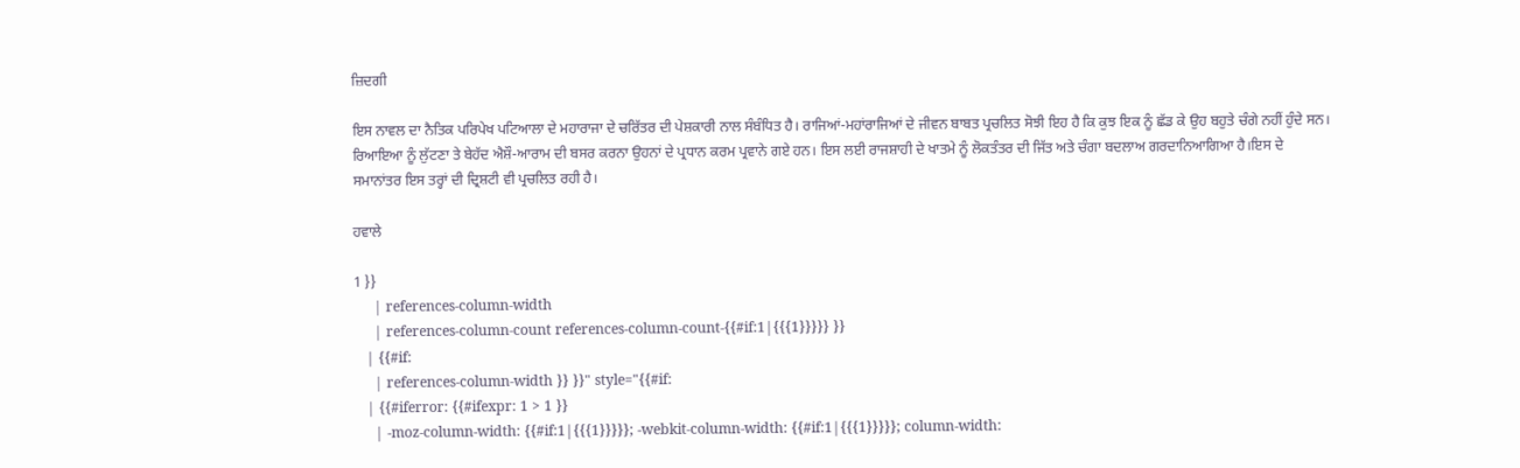ਜ਼ਿਦਗੀ

ਇਸ ਨਾਵਲ ਦਾ ਨੈਤਿਕ ਪਰਿਪੇਖ ਪਟਿਆਲਾ ਦੇ ਮਹਾਰਾਜਾ ਦੇ ਚਰਿੱਤਰ ਦੀ ਪੇਸ਼ਕਾਰੀ ਨਾਲ ਸੰਬੰਧਿਤ ਹੈ। ਰਾਜਿਆਂ-ਮਹਾਂਰਾਜਿਆਂ ਦੇ ਜੀਵਨ ਬਾਬਤ ਪ੍ਰਚਲਿਤ ਸੋਝੀ ਇਹ ਹੈ ਕਿ ਕੁਝ ਇਕ ਨੂੰ ਛੱਡ ਕੇ ਉਹ ਬਹੁਤੇ ਚੰਗੇ ਨਹੀਂ ਹੁੰਦੇ ਸਨ। ਰਿਆਇਆ ਨੂੰ ਲੁੱਟਣਾ ਤੇ ਬੇਹੱਦ ਐਸ਼ੌ-ਆਰਾਮ ਦੀ ਬਸਰ ਕਰਨਾ ਉਹਨਾਂ ਦੇ ਪ੍ਰਧਾਨ ਕਰਮ ਪ੍ਰਵਾਨੇ ਗਏ ਹਨ। ਇਸ ਲਈ ਰਾਜਸ਼ਾਹੀ ਦੇ ਖਾਤਮੇ ਨੂੰ ਲੋਕਤੰਤਰ ਦੀ ਜਿੱਤ ਅਤੇ ਚੰਗਾ ਬਦਲਾਅ ਗਰਦਾਨਿਆਗਿਆ ਹੈ।ਇਸ ਦੇ ਸਮਾਨਾਂਤਰ ਇਸ ਤਰ੍ਹਾਂ ਦੀ ਦ੍ਰਿਸ਼ਟੀ ਵੀ ਪ੍ਰਚਲਿਤ ਰਹੀ ਹੈ।

ਹਵਾਲੇ

1 }}
     | references-column-width
     | references-column-count references-column-count-{{#if:1|{{{1}}}}} }}
   | {{#if:
     | references-column-width }} }}" style="{{#if:
   | {{#iferror: {{#ifexpr: 1 > 1 }}
     | -moz-column-width: {{#if:1|{{{1}}}}}; -webkit-column-width: {{#if:1|{{{1}}}}}; column-width: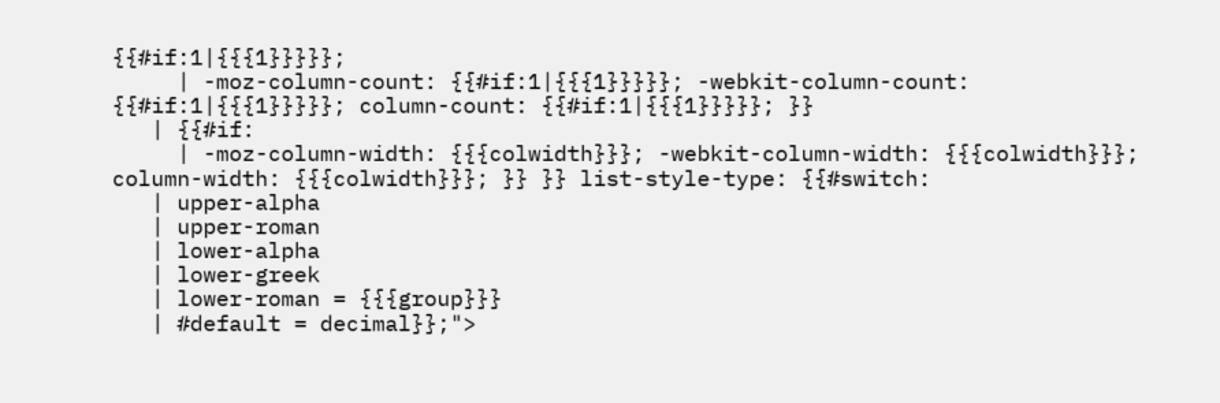{{#if:1|{{{1}}}}};
     | -moz-column-count: {{#if:1|{{{1}}}}}; -webkit-column-count: {{#if:1|{{{1}}}}}; column-count: {{#if:1|{{{1}}}}}; }}
   | {{#if:
     | -moz-column-width: {{{colwidth}}}; -webkit-column-width: {{{colwidth}}}; column-width: {{{colwidth}}}; }} }} list-style-type: {{#switch:
   | upper-alpha
   | upper-roman
   | lower-alpha
   | lower-greek
   | lower-roman = {{{group}}}
   | #default = decimal}};">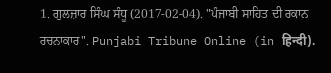1. ਗੁਲਜ਼ਾਰ ਸਿੰਘ ਸੰਧੂ (2017-02-04). "ਪੰਜਾਬੀ ਸਾਹਿਤ ਦੀ ਰਕਾਨ ਰਚਨਾਕਾਰ". Punjabi Tribune Online (in हिन्दी).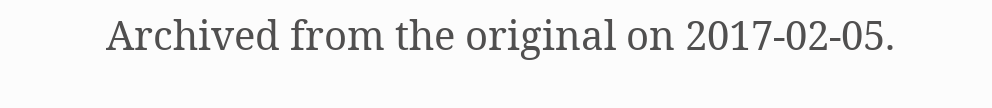Archived from the original on 2017-02-05.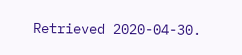Retrieved 2020-04-30.